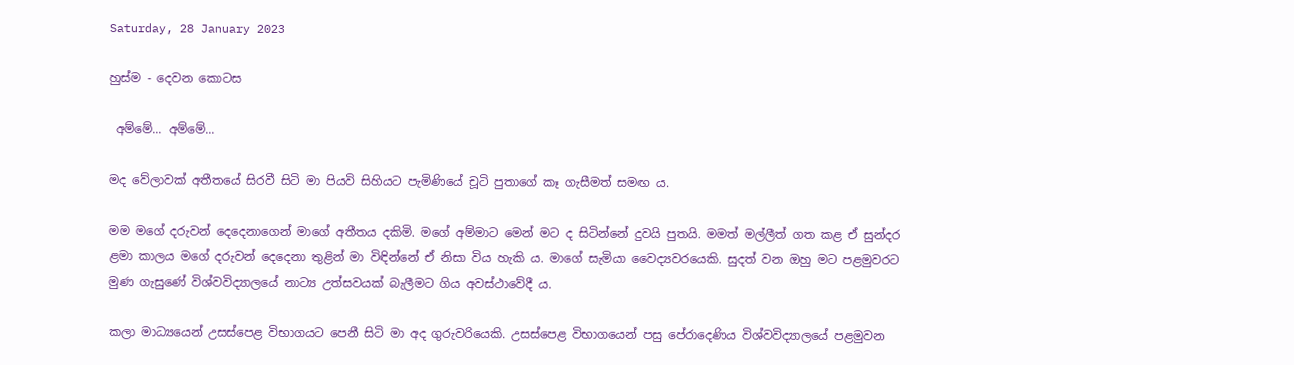Saturday, 28 January 2023

හුස්ම - දෙවන කොටස

 අම්මේ... අම්මේ...

මද වේලාවක් අතීතයේ සිරවී සිටි මා පියවි සිහියට පැමිණියේ චූටි පුතාගේ කෑ ගැසීමත් සමඟ ය.

මම මගේ දරුවන් දෙදෙනාගෙන් මාගේ අතීතය දකිමි. මගේ අම්මාට මෙන් මට ද සිටින්නේ දුවයි පුතයි. මමත් මල්ලීත් ගත කළ ඒ සුන්දර ළමා කාලය මගේ දරුවන් දෙදෙනා තුළින් මා විඳින්නේ ඒ නිසා විය හැකි ය. මාගේ සැමියා වෛද්‍යවරයෙකි. සුදත් වන ඔහු මට පළමුවරට මුණ ගැසුණේ විශ්වවිද්‍යාලයේ නාට්‍ය උත්සවයක් බැලීමට ගිය අවස්ථාවේදී ය.

කලා මාධ්‍යයෙන් උසස්පෙළ විභාගයට පෙනී සිටි මා අද ගුරුවරියෙකි. උසස්පෙළ විභාගයෙන් පසු පේරාදෙණිය විශ්වවිද්‍යාලයේ පළමුවන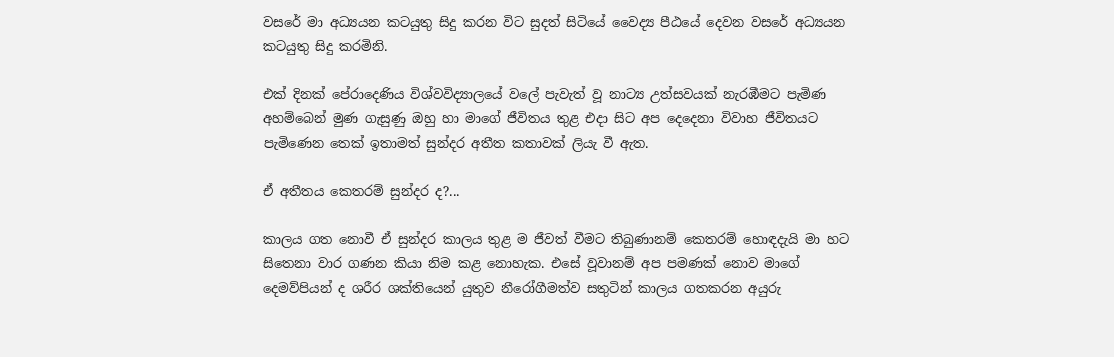වසරේ මා අධ්‍යයන කටයුතු සිදු කරන විට සුදත් සිටියේ වෛද්‍ය පීඨයේ දෙවන වසරේ අධ්‍යයන කටයුතු සිදු කරමිනි.

එක් දිනක් පේරාදෙණිය විශ්වවිද්‍යාලයේ වලේ පැවැත් වූ නාට්‍ය උත්සවයක් නැරඹීමට පැමිණ අහම්බෙන් මුණ ගැසුණු ඔහු හා මාගේ ජීවිතය තුළ එදා සිට අප දෙදෙනා විවාහ ජීවිතයට පැමිණෙන තෙක් ඉතාමත් සුන්දර අතීත කතාවක් ලියැ වී ඇත.

ඒ අතීතය කෙතරම් සුන්දර ද?...

කාලය ගත නොවී ඒ සුන්දර කාලය තුළ ම ජීවත් වීමට තිබුණානම් කෙතරම් හොඳදැයි මා හට සිතෙනා වාර ගණන කියා නිම කළ නොහැක. එසේ වූවානම් අප පමණක් නොව මාගේ දෙමව්පියන් ද ශරීර ශක්තියෙන් යුතුව නීරෝගීමත්ව සතුටින් කාලය ගතකරන අයුරු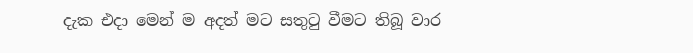දැක එදා මෙන් ම අදත් මට සතුටු වීමට තිබූ වාර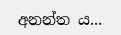අනන්ත ය...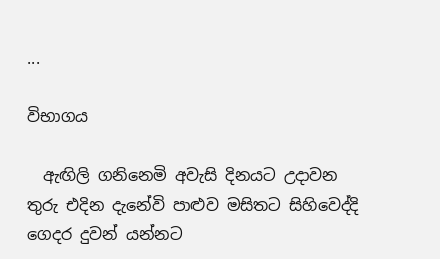...

විභාගය

  ඇඟිලි ගනිනෙමි අවැසි දිනයට උදාවන තුරු එදින දැනේවි පාළුව මසිතට සිහිවෙද්දි ගෙදර දුවන් යන්නට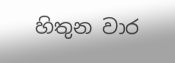හිතුන වාර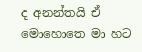ද අනන්තයි ඒ මොහොතෙ මා හට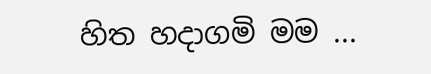හිත හදාගමි මම ...